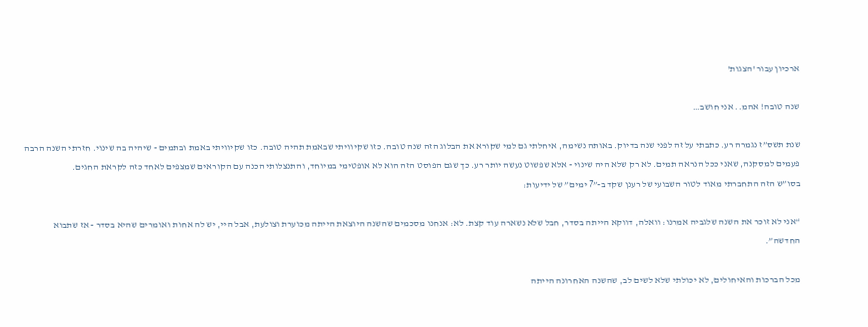ארכיון עבור 'הצגות'

שנה טובה! אהמ.. אני חושב…

שנת תשס”ז נגמרה רע. כתבתי על זה לפני שנה בדיוק. באותה נשימה, איחלתי גם למי שקורא את הבלוג הזה שנה טובה. כזו שקיוויתי שבאמת תהיה טובה. כזו שקיוויתי באמת ובתמים - שיהיה בה שינוי. חזרתי השנה הרבה פעמים למסקנה, שאני ככל הנראה תמים. לא רק שלא היה שינוי - אלא שפשוט נעשה יותר רע. כך שגם הפוסט הזה הוא לא אופטימי במיוחד, והתנצלותי הכנה עם הקוראים שמצפים לאחד כזה לקראת החגים.
בסו”ש הזה התחברתי מאוד לטור השבועי של רענן שקד ב-”7 ימים” של ידיעות:

“אני לא זוכר את השנה שלגביה אמרנו: וואלה, דווקא הייתה בסדר, חבל שלא נשארה עוד קצת. לא: אנחנו מסכמים שהשנה היוצאת הייתה מכוערת וצולעת, אבל היי, יש לה אחות ואומרים שהיא בסדר - אז שתבוא החדשה”.

מכל הברכות והאיחולים, לא יכולתי שלא לשים לב, שהשנה האחרונה הייתה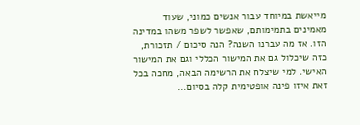מייאשת במיוחד עבור אנשים כמוני, שעוד מאמינים בתמימותם, שאפשר לשפר משהו במדינה הזו. אז מה עברנו השנה? הנה סיכום / תזכורת, כזה שיכלול גם את המישור הכללי וגם את המישור האישי. למי שיצלח את הרשימה הבאה, מחכה בכל זאת איזו פינה אופטימית קלה בסיום…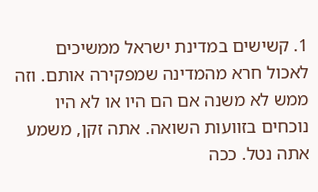1. קשישים במדינת ישראל ממשיכים לאכול חרא מהמדינה שמפקירה אותם. וזה ממש לא משנה אם הם היו או לא היו נוכחים בזוועות השואה. אתה זקן, משמע אתה נטל. ככה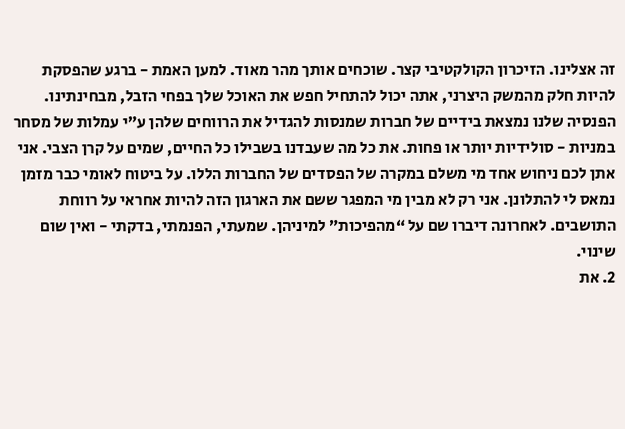זה אצלינו. הזיכרון הקולקטיבי קצר. שוכחים אותך מהר מאוד. למען האמת - ברגע שהפסקת להיות חלק מהמשק היצרני, אתה יכול להתחיל חפש את האוכל שלך בפחי הזבל, מבחינתינו. הפנסיה שלנו נמצאת בידיים של חברות שמנסות להגדיל את הרווחים שלהן ע”י עמלות של מסחר במניות - סולידיות יותר או פחות. את כל מה שעבדנו בשבילו כל החיים, שמים על קרן הצבי. אני אתן לכם ניחוש אחד מי משלם במקרה של הפסדים של החברות הללו. על ביטוח לאומי כבר מזמן נמאס לי להתלונן. אני רק לא מבין מי המפגר ששם את הארגון הזה להיות אחראי על רווחת התושבים. לאחרונה דיברו שם על “מהפיכות” למיניהן. שמעתי, הפנמתי, בדקתי - ואין שום שינוי.
2. את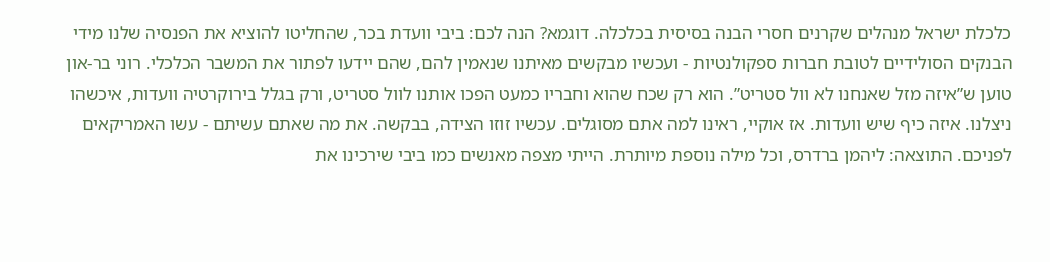כלכלת ישראל מנהלים שקרנים חסרי הבנה בסיסית בכלכלה. דוגמא? הנה לכם: ביבי וועדת בכר, שהחליטו להוציא את הפנסיה שלנו מידי הבנקים הסולידיים לטובת חברות ספקולנטיות - ועכשיו מבקשים מאיתנו שנאמין להם, שהם יידעו לפתור את המשבר הכלכלי. רוני בר-און טוען ש”איזה מזל שאנחנו לא וול סטריט”. הוא רק שכח שהוא וחבריו כמעט הפכו אותנו לוול סטריט, ורק בגלל בירוקרטיה וועדות, איכשהו ניצלנו. איזה כיף שיש וועדות. אז אוקיי, ראינו למה אתם מסוגלים. עכשיו זוזו הצידה, בבקשה. את מה שאתם עשיתם - עשו האמריקאים לפניכם. התוצאה: ליהמן ברדרס, וכל מילה נוספת מיותרת. הייתי מצפה מאנשים כמו ביבי שירכינו את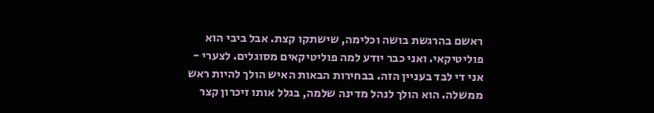ראשם בהרגשת בושה וכלימה, שישתקו קצת. אבל ביבי הוא פוליטיקאי. ואני כבר יודע למה פוליטיקאים מסוגלים. לצערי - אני די לבד בעניין הזה. בבחירות הבאות האיש הולך להיות ראש ממשלה. הוא הולך לנהל מדינה שלמה, בגלל אותו זיכרון קצר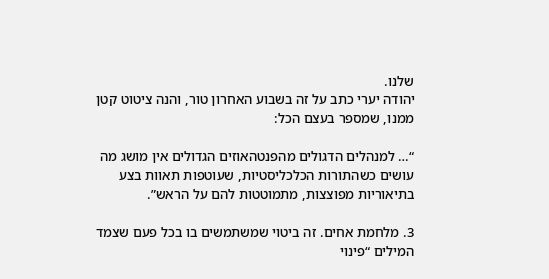שלנו.
יהודה יערי כתב על זה בשבוע האחרון טור, והנה ציטוט קטן ממנו, שמספר בעצם הכל:

“… למנהלים הדגולים מהפנטהאוזים הגדולים אין מושג מה עושים כשהתורות הכלכליסטיות, שעוטפות תאוות בצע בתיאוריות מפוצצות, מתמוטטות להם על הראש”.

3. מלחמת אחים. זה ביטוי שמשתמשים בו בכל פעם שצמד המילים “פינוי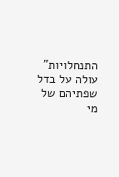התנחלויות” עולה על בדל שפתיהם של מי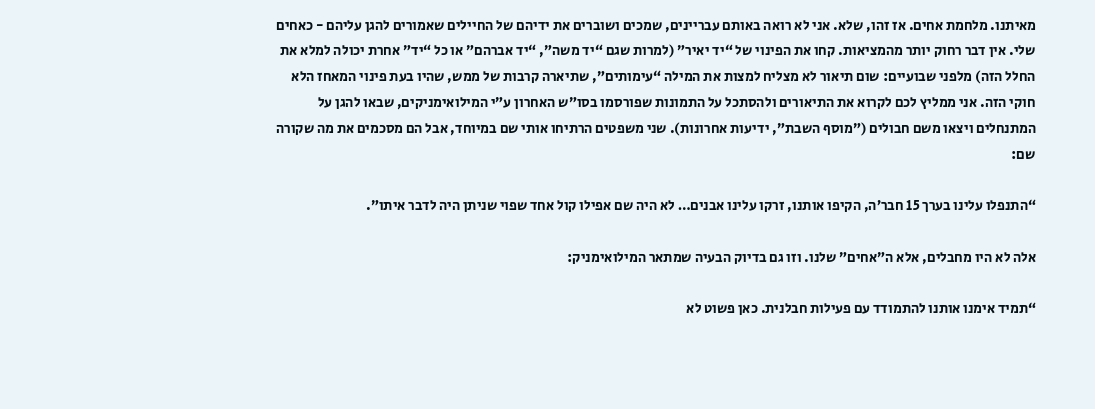מאיתנו. מלחמת אחים. אז זהו, שלא. אני לא רואה באותם עבריינים, שמכים ושוברים את ידיהם של החיילים שאמורים להגן עליהם - כאחים שלי. אין דבר רחוק יותר מהמציאות. קחו את הפינוי של “יד יאיר” (למרות שגם “יד משה”, “יד אברהם” או כל “יד” אחרת יכולה למלא את החלל הזה) מלפני שבועיים: שום תיאור לא מצליח למצות את המילה “עימותים”, שתיארה קרבות של ממש, שהיו בעת פינוי המאחז הלא חוקי הזה. אני ממליץ לכם לקרוא את התיאורים ולהסתכל על התמונות שפורסמו בסו”ש האחרון ע”י המילואימניקים, שבאו להגן על המתנחלים ויצאו משם חבולים (”מוסף השבת”, ידיעות אחרונות). שני משפטים הרתיחו אותי שם במיוחד, אבל הם מסכמים את מה שקורה שם:

“התנפלו עלינו בערך 15 חבר’ה, הקיפו אותנו, זרקו עלינו אבנים… לא היה שם אפילו קול אחד שפוי שניתן היה לדבר איתו”.

אלה לא היו מחבלים, אלא ה”אחים” שלנו. וזו גם בדיוק הבעיה שמתאר המילואימניק:

“תמיד אימנו אותנו להתמודד עם פעילות חבלנית. כאן פשוט לא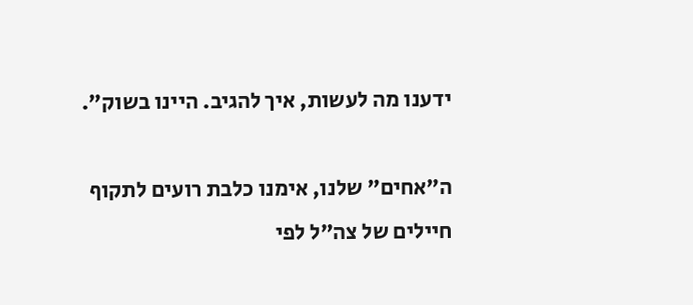ידענו מה לעשות, איך להגיב. היינו בשוק”.

ה”אחים” שלנו, אימנו כלבת רועים לתקוף חיילים של צה”ל לפי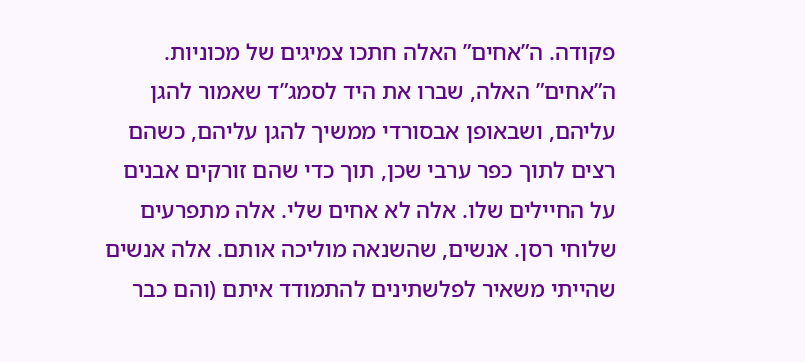פקודה. ה”אחים” האלה חתכו צמיגים של מכוניות. ה”אחים” האלה, שברו את היד לסמג”ד שאמור להגן עליהם, ושבאופן אבסורדי ממשיך להגן עליהם, כשהם רצים לתוך כפר ערבי שכן, תוך כדי שהם זורקים אבנים על החיילים שלו. אלה לא אחים שלי. אלה מתפרעים שלוחי רסן. אנשים, שהשנאה מוליכה אותם. אלה אנשים שהייתי משאיר לפלשתינים להתמודד איתם (והם כבר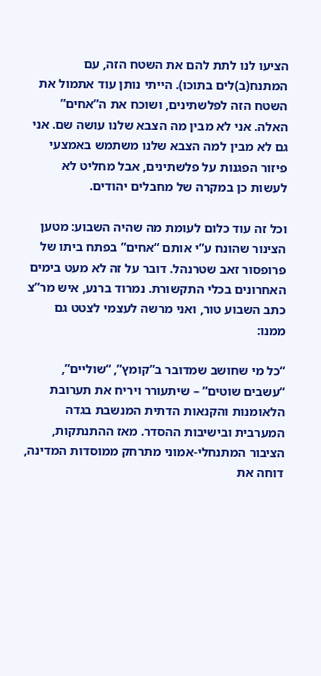הציעו לנו לתת להם את השטח הזה, עם המתנח(ב)לים בתוכו). הייתי נותן עוד אתמול את השטח הזה לפלשתינים, ושוכח את ה”אחים” האלה. אני לא מבין מה הצבא שלנו עושה שם. אני גם לא מבין למה הצבא שלנו משתמש באמצעי פיזור הפגנות על פלשתינים, אבל מחליט לא לעשות כן במקרה של מחבלים יהודים.

וכל זה עוד כלום לעומת מה שהיה השבוע: מטען הצינור שהונח ע”י אותם “אחים” בפתח ביתו של פרופסור זאב שטרנהל. דובר על זה לא מעט בימים האחרונים בכלי התקשורת. נמרוד ברנע, איש מר”צ כתב השבוע טור, ואני מרשה לעצמי לצטט גם ממנו:

“כל מי שחושב שמדובר ב”קומץ”, “שוליים”, “עשבים שוטים” – שיתעורר ויריח את תערובת הלאומנות והקנאות הדתית המנשבת בגדה המערבית ובישיבות ההסדר. מאז ההתנתקות, הציבור המתנחלי-אמוני מתרחק ממוסדות המדינה, דוחה את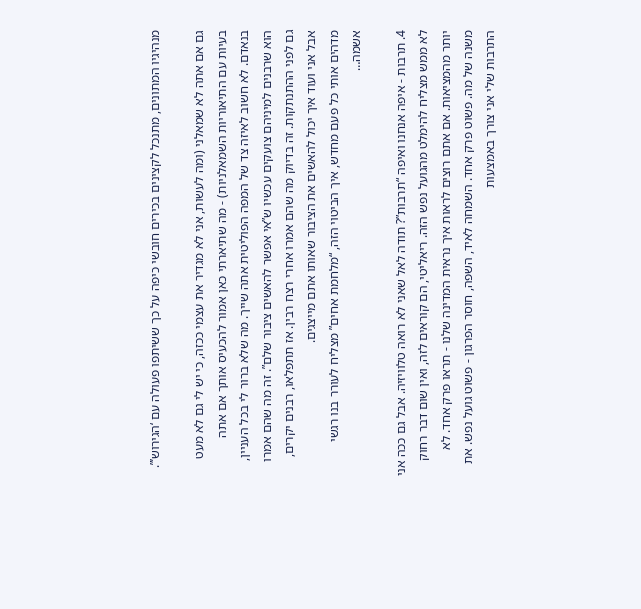מנהיגיו המתונים, מתנכל לקצינים בכירים חובשי כיפה על כך ששיתפו פעולה עם ‘הגירוש’”.

גם אם אתה לא שמאלני (ומה לעשות, אני לא מגדיר את עצמי ככזה, כי יש לי גם לא מעט בעיות עם התיאוריות השמאלניות) - מה שתיארתי כאן אמור להכעיס אותך אם אתה בנאדם. לא חשוב לאיזה צד של המפה הפוליטית אתה שייך. מה שלא ברור לי בכל העניין, הוא שרבנים למיניהם צועקים עכשיו ש”אי אפשר להאשים ציבור שלם”. זה מה שהם אמרו גם לפני ההתנתקות. זה בדיוק מה שהם אמרו אחרי רצח רבין. אז תתפלאו, רבנים יקרים, אבל אני ועוד איך יכול להאשים את הציבור שאותו אתם מייצגים.
מדהים אותי כל פעם מחדש, איך הביטוי הזה, “מלחמת אחים” מצליח לעורר בנו רגשי אשמה…

4. תרבות - איפה אנחנו ואיפה “תרבות”? תודה לאל שאני לא רואה טלוויזיה. אבל גם ככה אני לא ממש מצליח להימלט מהגועל נפש הזה. ריאליטי, הם קוראים לזה, ואין שום דבר רחוק יותר מהמציאות. אם אתם רוצים לראות איך נראית המדינה שלנו - תראו פרק אחד. לא משנה של מה. פשוט פרק אחד. השמחה לאיד, השפה, חוסר הפרגון - פשוט גועל נפש. את התרבות שלי אני צורך באמצעות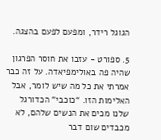הגוגל רידר, ומפעם לפעם בהצגה.

5. ספורט - עזבו את חוסר הפרגון שהיה פה באולימפיאדה. על זה כבר אמרתי את כל מה שיש לומר, אבל האלימות הזו. “כוכבי” הכדורגל שלנו מכים את הנשים שלהם, לא מכבדים שום דבר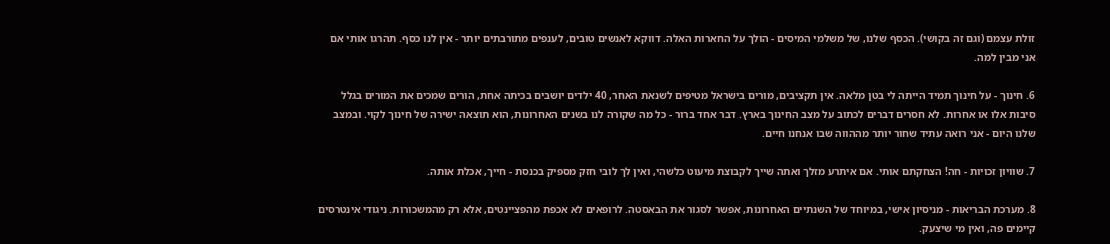זולת עצמם (וגם זה בקושי). הכסף שלנו, של משלמי המיסים - הולך על החארות האלה. דווקא לאנשים טובים, לענפים מתורבתים יותר - אין לנו כסף. תהרגו אותי אם אני מבין למה.

6. חינוך - על חינוך תמיד הייתה לי בטן מלאה. אין תקציבים, מורים בישראל מטיפים לשנאת האחר, 40 ילדים יושבים בכיתה אחת, הורים שמכים את המורים בגלל סיבות אלו או אחרות. לא חסרים דברים לכתוב על מצב החינוך בארץ. דבר אחד ברור - כל מה שקורה לנו בשנים האחרונות, הוא תוצאה ישירה של חינוך לקוי. ובמצב שלנו היום - אני רואה עתיד שחור יותר מההווה שבו אנחנו חיים.

7. שוויון זכויות - חה! הצחקתם אותי. אם איתרע מזלך ואתה שייך לקבוצת מיעוט כלשהי, ואין לך לובי חזק מספיק בכנסת - חייך, אכלת אותה.

8. מערכת הבריאות - מניסיון אישי, במיוחד של השנתיים האחרונות, אפשר לסגור את הבאסטה. לרופאים לא אכפת מהפציינטים, אלא רק מהמשכורות. ניגודי אינטרסים קיימים פה, ואין מי שיצעק.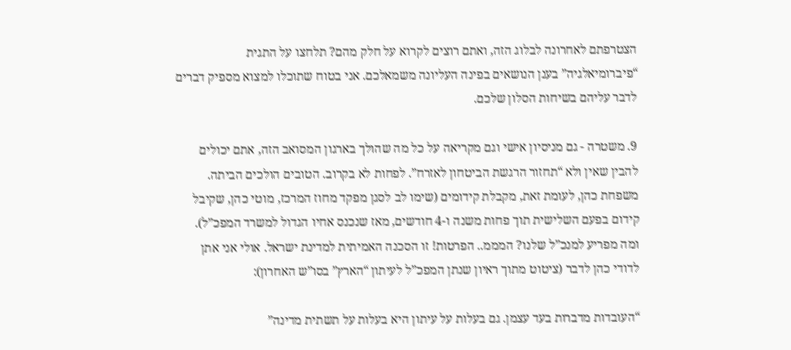הצטרפתם לאחרונה לבלוג הזה, ואתם רוצים לקרוא על חלק מהם? תלחצו על התגית “פיברומיאלגיה” בענן הנושאים בפינה העליונה משמאלכם. אני בטוח שתוכלו למצוא מספיק דברים לדבר עליהם בשיחות הסלון שלכם.

9. משטרה - גם מניסיון אישי וגם מקריאה על כל מה שהולך בארגון המסואב הזה, אתם יכולים להבין שאין ולא “תחזור הרגשת הביטחון לאזרח”. לפחות לא בקרוב. הטובים הולכים הביתה. משפחת כהן, לעומת זאת, מקבלת קידומים (שימו לב לסגן מפקד מחוז המרכז, מוטי כהן, שקיבל קידום בפעם השלישית תוך פחות משנה ו-4 חודשים, מאז שנכנס אחיו הגדול למשרד המפכ”ל). ומה מפריע למנכ”ל שלנו? המממ.. הפרטות! זו הסכנה האמיתית למדינת ישראל. אולי אני אתן לדודי כהן לדבר (ציטוט מתוך ראיון שנתן המפכ”ל לעיתון “הארץ” בסו”ש האחרון):

“העובדות מדברות בעד עצמן. גם בעלות על עיתון היא בעלות על תשתית מדינה”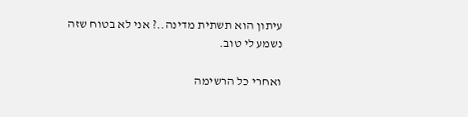עיתון הוא תשתית מדינה..? אני לא בטוח שזה נשמע לי טוב.

ואחרי כל הרשימה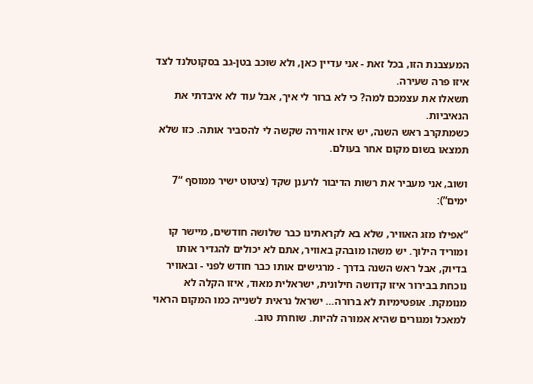המעצבנת הזו, בכל זאת - אני עדיין כאן, ולא שוכב בטן-גב בסקוטלנד לצד איזו פרה שעירה.
תשאלו את עצמכם למה? כי לא ברור לי איך, אבל עוד לא איבדתי את הנאיביות.
כשמתקרב ראש השנה, יש איזו אווירה שקשה לי להסביר אותה. כזו שלא תמצאו בשום מקום אחר בעולם.

ושוב, אני מעביר את רשות הדיבור לרענן שקד (ציטוט ישיר ממוסף “7 ימים”):

“אפילו מזג האוויר, שלא בא לקראתינו כבר שלושה חודשים, מיישר קו ומוריד הילוך. יש משהו מובהק באוויר, אתם לא יכולים להגדיר אותו בדיוק, אבל ראש השנה בדרך - מרגישים אותו כבר חודש לפני - ובאוויר נוכחת בבירור איזו קדושה חילונית, ישראלית מאוד, איזו הקלה לא מנומקת. אופטימיות לא ברורה… ישראל נראית לשנייה כמו המקום הראוי למאכל ומגורים שהיא אמורה להיות. שוחרת טוב.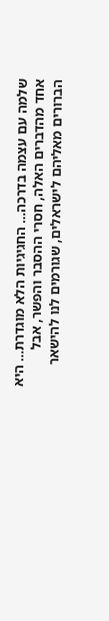שלמה עם עצמה בדרכה… החגיגיות הלא מוגדרת… היא אחד מהדברים האלה, חסרי ההסבר והפשר, אבל הברורים מאליהם לישראלים, שגורמים לנו להישאר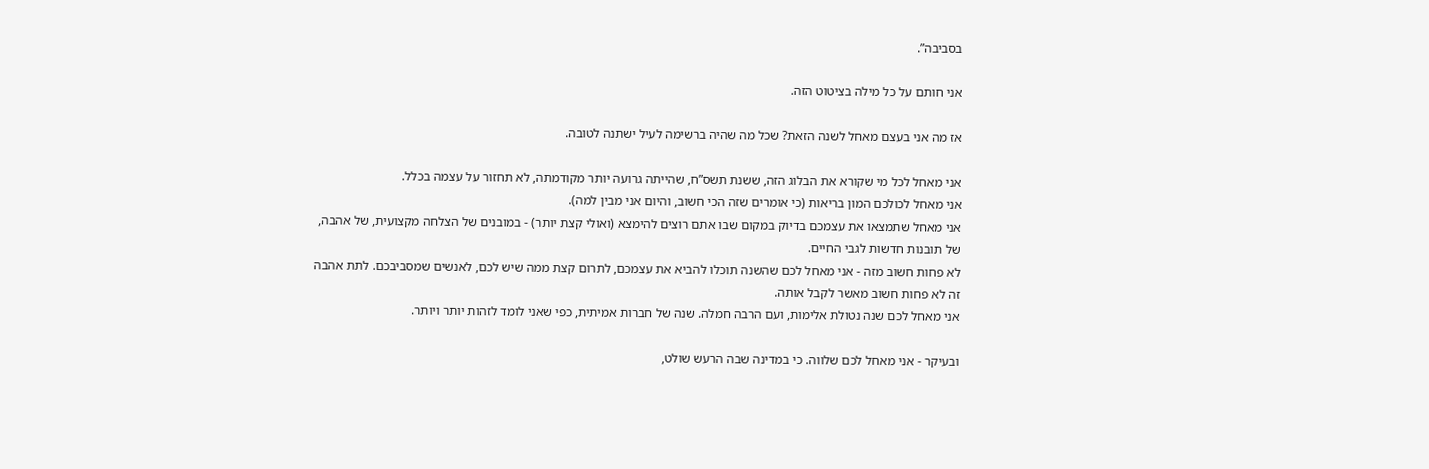בסביבה”.

אני חותם על כל מילה בציטוט הזה.

אז מה אני בעצם מאחל לשנה הזאת? שכל מה שהיה ברשימה לעיל ישתנה לטובה.

אני מאחל לכל מי שקורא את הבלוג הזה, ששנת תשס”ח, שהייתה גרועה יותר מקודמתה, לא תחזור על עצמה בכלל.
אני מאחל לכולכם המון בריאות (כי אומרים שזה הכי חשוב, והיום אני מבין למה).
אני מאחל שתמצאו את עצמכם בדיוק במקום שבו אתם רוצים להימצא (ואולי קצת יותר) - במובנים של הצלחה מקצועית, של אהבה, של תובנות חדשות לגבי החיים.
לא פחות חשוב מזה - אני מאחל לכם שהשנה תוכלו להביא את עצמכם, לתרום קצת ממה שיש לכם, לאנשים שמסביבכם. לתת אהבה זה לא פחות חשוב מאשר לקבל אותה.
אני מאחל לכם שנה נטולת אלימות, ועם הרבה חמלה. שנה של חברות אמיתית, כפי שאני לומד לזהות יותר ויותר.

ובעיקר - אני מאחל לכם שלווה. כי במדינה שבה הרעש שולט,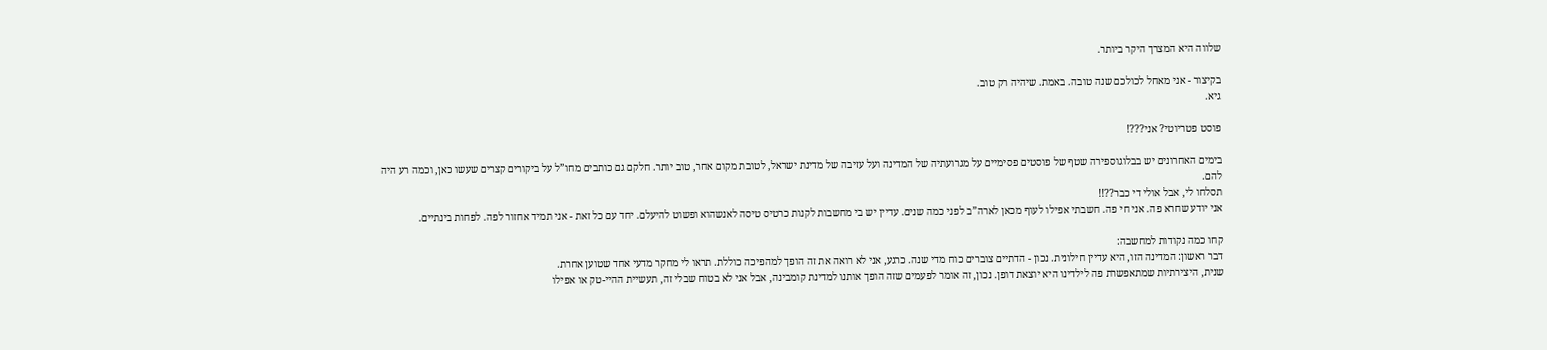שלווה היא המצרך היקר ביותר.

בקיצור - אני מאחל לכולכם שנה טובה. באמת. שיהיה רק טוב.
גיא.

פוסט פטריוטי? אני???!

בימים האחרונים יש בבלוגוספירה שטף של פוסטים פסימיים על מגרועתיה של המדינה ועל עזיבה של מדינת ישראל, לטובת מקום אחר, טוב יותר. חלקם גם כותבים מחו”ל על ביקורים קצרים שעשו כאן, וכמה רע היה להם.
תסלחו לי, אבל אולי די כבר??!!
אני יודע שחרא פה. אני חי פה. חשבתי אפילו לעוף מכאן לארה”ב לפני כמה שנים. עדיין יש בי מחשבות לקנות כרטיס טיסה לאנשהוא ופשוט להיעלם. יחד עם כל זאת - אני תמיד אחזור לפה. לפחות בינתיים.

קחו כמה נקודות למחשבה:
דבר ראשון: המדינה הזו, היא עדיין חילונית. נכון - הדתיים צוברים כוח מדי שנה. כרגע, אני לא רואה את זה הופך למהפיכה כוללת. תראו לי מחקר מדעי אחד שטוען אחרת.
שנית, היצירתיות שמתאפשרת פה לילדינו היא יוצאת דופן. נכון, זה אומר לפעמים שזה הופך אותנו למדינת קומבינה, אבל אני לא בטוח שבלי זה, תעשיית ההיי-טק או אפילו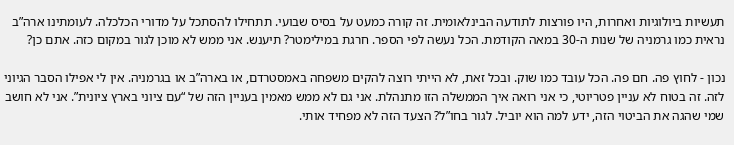תעשיות ביולוגיות ואחרות, היו פורצות לתודעה הבינלאומית. זה קורה כמעט על בסיס שבועי. תתחילו להסתכל על מדורי הכלכלה. לעומתינו ארה”ב נראית כמו גרמניה של שנות ה-30 במאה הקודמת. הכל נעשה לפי הספר. חרגת במילימטר? תיענש. אני ממש לא מוכן לגור במקום כזה. אתם כן?

נכון - לחוץ פה. חם פה. הכל עובד כמו שוק. ובכל זאת, לא הייתי רוצה להקים משפחה באמסטרדם, או בארה”ב או בגרמניה. אין לי אפילו הסבר הגיוני לזה. זה בטוח לא עניין פטריוטי, כי אני רואה איך הממשלה הזו מתנהלת. אני גם לא ממש מאמין בעניין הזה של “עם ציוני בארץ ציונית”. אני לא חושב שמי שהגה את הביטוי הזה, ידע למה הוא יוביל. לגור בחו”ל? הצעד הזה לא מפחיד אותי.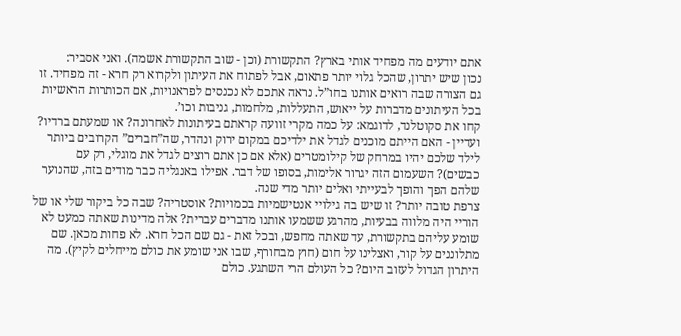אתם יודעים מה מפחיד אותי בארץ? התקשורת (וכן - שוב התקשורת אשמה). ואני אסביר:
נכון שיש יתרון, שהכל גלוי יותר פתאום, אבל לפתוח את העיתון ולקרוא רק חרא - זה מפחיד. זו גם הצורה שבה רואים אותנו בחו”ל. נראה אתכם לא נכנסים לפראנויות, אם הכותרות הראשיות בכל העיתונים מדברות על ייאוש, התעללות, מלחמות, גניבות וכו’.
קחו את סקוטלנד, לדוגמא: על כמה מקרי זוועה קראתם בעיתונות לאחרונה? או שמעתם ברדיו? ועדיין - האם הייתם מוכנים לגדל את ילדיכם במקום ירוק ונהדר, שה”חברים” הקרובים ביותר לילד שלכם יהיו במרחק של קילומטרים (אלא אם כן אתם רוצים לגדל את מוגלי, רק עם כבשים)? השעמום הזה יגרור אלימות, בסופו של דבר. אפילו באנגליה כבר מודים בזה, שהנוער שלהם הפך והופך לבעייתי ואלים יותר מדי שנה.
צרפת טובה יותר? זו שיש בה גילויי אנטישמיות בכמויות? אוסטריה? שבה כל ביקור שלי או של הוריי היה מלווה בבעיות, מהרגע ששמעו אותנו מדברים עברית? אלה מדינות שאתה כמעט לא שומע עליהם בתקשורת, עד שאתה מחפש, ובכל זאת - גם שם הכל חרא. לא פחות מכאן. שם מתלוננים על קור, ואצלינו על חום (חוץ מבחורף, שבו אני שומע את כולם מייחלים לקיץ). מה היתרון הגדול לעזוב היום? כל העולם הרי השתגע. כולם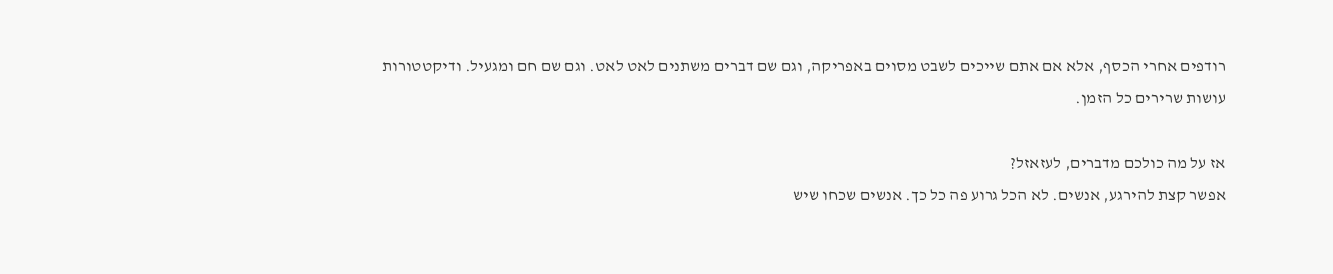רודפים אחרי הכסף, אלא אם אתם שייכים לשבט מסוים באפריקה, וגם שם דברים משתנים לאט לאט. וגם שם חם ומגעיל. ודיקטטורות עושות שרירים כל הזמן.

אז על מה כולכם מדברים, לעזאזל?
אפשר קצת להירגע, אנשים. לא הכל גרוע פה כל כך. אנשים שכחו שיש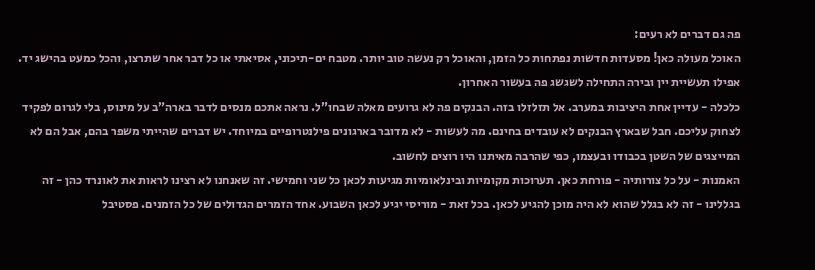פה גם דברים לא רעים:
האוכל מעולה כאן! מסעדות חדשות נפתחות כל הזמן, והאוכל רק נעשה טוב יותר. מטבח ים-תיכוני, אסיאתי או כל דבר אחר שתרצו, והכל כמעט בהישג יד. אפילו תעשיית יין ובירה התחילה לשגשג פה בעשור האחרון.
כלכלה - עדיין אחת היציבות במערב. אל תזלזלו בזה. הבנקים פה לא גרועים מאלה שבחו”ל. נראה אתכם מנסים לדבר בארה”ב על מינוס, בלי לגרום לפקיד לצחוק עליכם. חבל שבארץ הבנקים לא עובדים בחינם. מה לעשות - לא מדובר בארגונים פילנטרופיים במיוחד. יש דברים שהייתי משפר בהם, אבל הם לא המייצגים של השטן בכבודו ובעצמו, כפי שהרבה מאיתנו היו רוצים לחשוב.
האמנות - על כל צורותיה - פורחת כאן. תערוכות מקומיות ובינלאומיות מגיעות לכאן כל שני וחמישי. זה שאנחנו לא רצינו לראות את לאונרד כהן - זה בגללינו - זה לא בגלל שהוא לא היה מוכן להגיע לכאן. בכל זאת - מוריסי יגיע לכאן השבוע. אחד הזמרים הגדולים של כל הזמנים. פסטיבל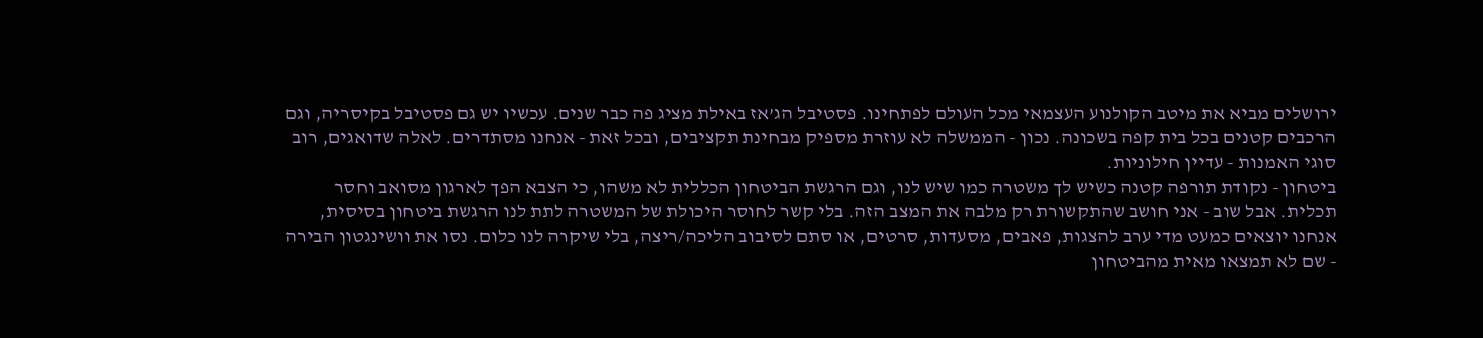ירושלים מביא את מיטב הקולנוע העצמאי מכל העולם לפתחינו. פסטיבל הג’אז באילת מציג פה כבר שנים. עכשיו יש גם פסטיבל בקיסריה, וגם הרכבים קטנים בכל בית קפה בשכונה. נכון - הממשלה לא עוזרת מספיק מבחינת תקציבים, ובכל זאת - אנחנו מסתדרים. לאלה שדואגים, רוב סוגי האמנות - עדיין חילוניות.
ביטחון - נקודת תורפה קטנה כשיש לך משטרה כמו שיש לנו, וגם הרגשת הביטחון הכללית לא משהו, כי הצבא הפך לארגון מסואב וחסר תכלית. אבל שוב - אני חושב שהתקשורת רק מלבה את המצב הזה. בלי קשר לחוסר היכולת של המשטרה לתת לנו הרגשת ביטחון בסיסית, אנחנו יוצאים כמעט מדי ערב להצגות, פאבים, מסעדות, סרטים, או סתם לסיבוב הליכה/ריצה, בלי שיקרה לנו כלום. נסו את וושינגטון הבירה - שם לא תמצאו מאית מהביטחון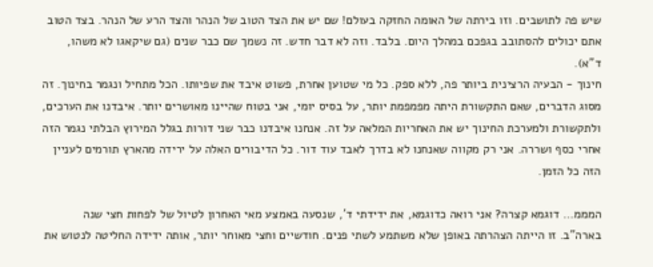שיש פה לתושבים. וזו בירתה של האומה החזקה בעולם! שם יש את הצד הטוב של הנהר והצד הרע של הנהר. בצד הטוב אתם יכולים להסתובב בגפכם במהלך היום. בלבד. וזה לא דבר חדש. זה נשמך שם כבר שנים (גם שיקאגו לא משהו, ד”א).
חינוך - הבעיה הרצינית ביותר פה, ללא ספק. כל מי שטוען אחרת, פשוט איבד את שפיותו. הכל מתחיל ונגמר בחינוך. זה מסוג הדברים, שאם התקשורת היתה מפמפמת יותר, על בסיס יומי, אני בטוח שהיינו מאושרים יותר. איבדנו את הערכים, ולתקשורת ולמערכת החינוך יש את האחריות המלאה על זה. אנחנו איבדנו כבר שני דורות בגלל המירוץ הבלתי נגמר הזה אחרי כסף ושררה. אני רק מקווה שאנחנו לא בדרך לאבד עוד דור. כל הדיבורים האלה על ירידה מהארץ תורמים לעניין הזה כל הזמן.

המממ… דוגמא קצרה? אני רואה כדוגמא, את ידידתי ד’, שנסעה באמצע מאי האחרון לטיול של לפחות חצי שנה בארה”ב. זו הייתה הצהרתה באופן שלא משתמע לשתי פנים. חודשיים וחצי מאוחר יותר, אותה ידידה החליטה לנטוש את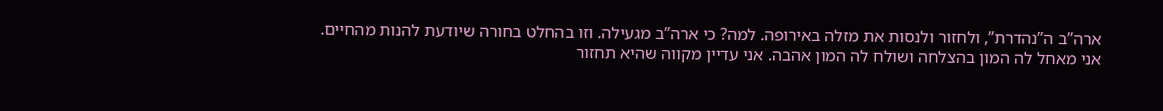ארה”ב ה”נהדרת”, ולחזור ולנסות את מזלה באירופה. למה? כי ארה”ב מגעילה. וזו בהחלט בחורה שיודעת להנות מהחיים. אני מאחל לה המון בהצלחה ושולח לה המון אהבה. אני עדיין מקווה שהיא תחזור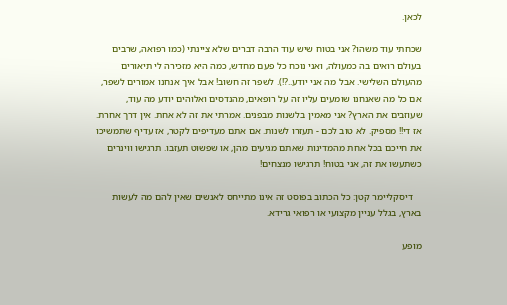לכאן.

שכחתי עוד משהו? אני בטוח שיש עוד הרבה דברים שלא ציינתי (כמו רפואה, שרבים בעולם רואים בה כמעולה, ואני נוכח כל פעם מחדש, כמה היא מזכירה לי תיאורים מהעולם השלישי. אבל מה אני יודע..?!). לשפר זה חשוב! אבל איך אנחנו אמורים לשפר, אם כל מה שאנחנו שומעים עליו זה על רופאים, מהנדסים ואלוהים יודע מה עוד, שעוזבים את הארץ? אני מאמין בלשנות מבפנים. אמרתי את זה לא אחת. אין דרך אחרת. אז די!! מספיק. לא טוב לכם - תעזרו לשנות. אם אתם מעדיפים לקטר, אז עדיף שתמשיכו את חייכם בכל אחת מהמדינות שאתם מגיעים מהן, או שפשוט תעזבו. תרגישו ווינרים כשתעשו את זה, אני בטוח! תרגישו מנצחים!

    דיסקליימר קטן: כל הכתוב בפוסט זה אינו מתייחס לאנשים שאין להם מה לעשות בארץ, בגלל עניין מקצועי או רפואי גרידא.

מופע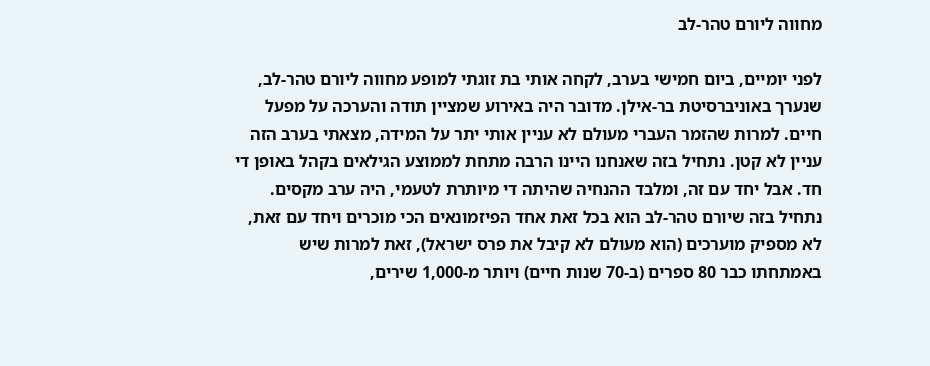מחווה ליורם טהר-לב

לפני יומיים, ביום חמישי בערב, לקחה אותי בת זוגתי למופע מחווה ליורם טהר-לב, שנערך באוניברסיטת בר-אילן. מדובר היה באירוע שמציין תודה והערכה על מפעל חיים. למרות שהזמר העברי מעולם לא עניין אותי יתר על המידה, מצאתי בערב הזה עניין לא קטן. נתחיל בזה שאנחנו היינו הרבה מתחת לממוצע הגילאים בקהל באופן די חד. אבל יחד עם זה, ומלבד ההנחיה שהיתה די מיותרת לטעמי, היה ערב מקסים. נתחיל בזה שיורם טהר-לב הוא בכל זאת אחד הפיזמונאים הכי מוכרים ויחד עם זאת, לא מספיק מוערכים (הוא מעולם לא קיבל את פרס ישראל), זאת למרות שיש באמתחתו כבר 80 ספרים (ב-70 שנות חיים) ויותר מ-1,000 שירים,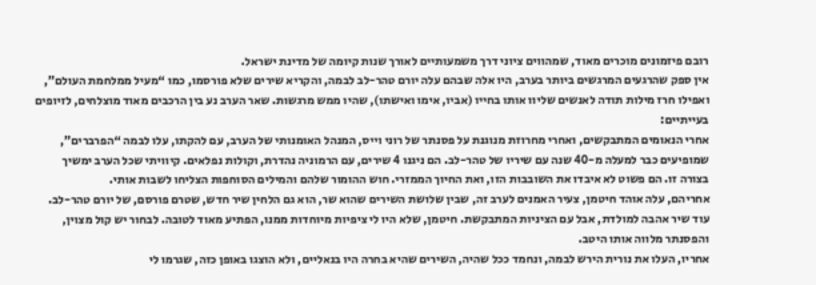רובם פיזמונים מוכרים מאוד, שמהווים ציוני דרך משמעותיים לאורך שנות קיומה של מדינת ישראל.
אין ספק שהרגעים המרגשים ביותר בערב, היו אלה שבהם עלה יורם טהר-לב לבמה, והקריא שירים שלא פורסמו, כמו “מעיל ממלחמת העולם”, ואפילו חרז מילות תודה לאנשים שליוו אותו בחייו (אביו, אימו ואישתו), שהיו ממש מרגשות. שאר הערב נע בין הרכבים מאוד מוצלחים, לזיופים בעייתיים:
אחרי הנאומים המתבקשים, ואחרי מחרוזת מנוגנת על פסנתר של רוני וייס, המנהל האומנותי של הערב, עם להקתו, עלו לבמה “הפרברים”, שמופיעים כבר למעלה מ-40 שנה עם שיריו של טהר-לב. הם ניגנו 4 שירים, עם הרמוניה נהדרת, וקולות נפלאים. קיוויתי שכל הערב ימשיך בצורה זו. הם פשוט לא איבדו את השובבות הזו, ואת החיוך הממזרי. חוש ההומור שלהם והמילים הסוחפות הצליחו לשבות אותי.
אחריהם, עלה אוהד חיטמן, צעיר האמנים לערב זה, שבין שלושת השירים שהוא שר, הוא גם הלחין שיר חדש, שטרם פורסם, של יורם טהר-לב. עוד שיר אהבה למולדת, אבל עם הציניות המתבקשת. חיטמן, שלא היו לי ציפיות מיוחדות ממנו, הפתיע מאוד לטובה. לבחור יש קול מצוין, והפסנתר מלווה אותו היטב.
אחריו, העלו את נורית הירש לבמה, ונחמד ככל שהיה, השירים שהיא בחרה היו בנאליים, ולא הוצגו באופן כזה, שגרמו לי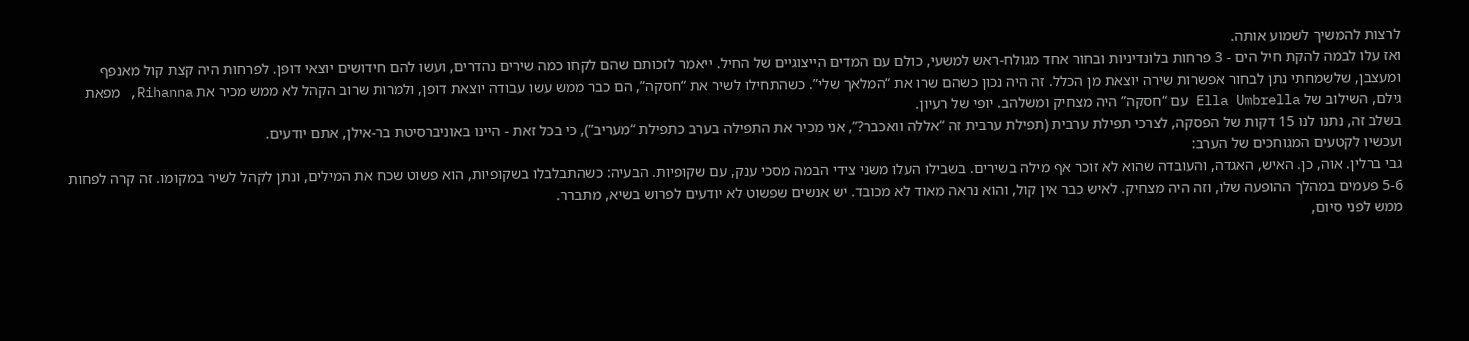לרצות להמשיך לשמוע אותה.
ואז עלו לבמה להקת חיל הים - 3 פרחות בלונדיניות ובחור אחד מגולח-ראש למשעי, כולם עם המדים הייצוגיים של החיל. ייאמר לזכותם שהם לקחו כמה שירים נהדרים, ועשו להם חידושים יוצאי דופן. לפרחות היה קצת קול מאנפף ומעצבן, שלשמחתי נתן לבחור אפשרות שירה יוצאת מן הכלל. זה היה נכון כשהם שרו את “המלאך שלי”. כשהתחילו לשיר את “חסקה”, הם כבר ממש עשו עבודה יוצאת דופן, ולמרות שרוב הקהל לא ממש מכיר את Rihanna, מפאת גילם, השילוב של Ella Umbrella עם “חסקה” היה מצחיק ומשלהב. יופי של רעיון.
בשלב זה, נתנו לנו 15 דקות של הפסקה, לצרכי תפילת ערבית (תפילת ערבית זה “אללה וואכבר?”, אני מכיר את התפילה בערב כתפילת “מעריב”), כי בכל זאת - היינו באוניברסיטת בר-אילן, אתם יודעים.
ועכשיו לקטעים המגוחכים של הערב:
גבי ברלין. אוה, כן. האיש, האגדה, והעובדה שהוא לא זוכר אף מילה בשירים. בשבילו העלו משני צידי הבמה מסכי ענק, עם שקופיות. הבעיה: כשהתבלבלו בשקופיות, הוא פשוט שכח את המילים, ונתן לקהל לשיר במקומו. זה קרה לפחות 5-6 פעמים במהלך ההופעה שלו, וזה היה מצחיק. לאיש כבר אין קול, והוא נראה מאוד לא מכובד. יש אנשים שפשוט לא יודעים לפרוש בשיא, מתברר.
ממש לפני סיום,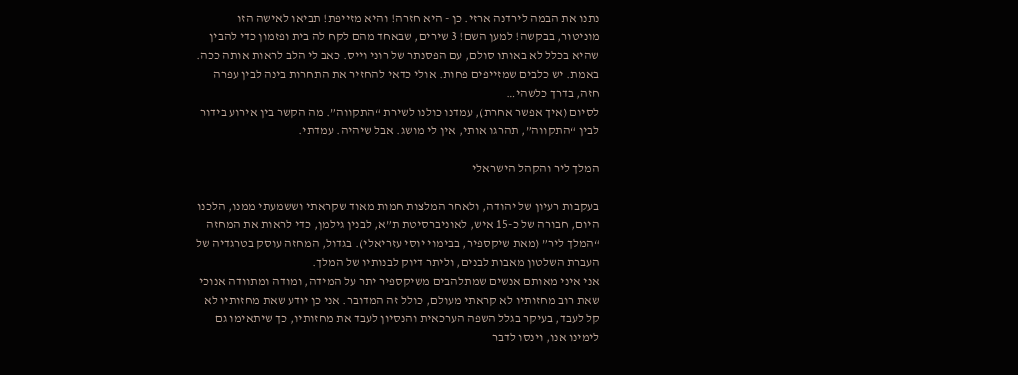נתנו את הבמה לירדנה ארזי. כן - היא חזרה! והיא מזייפת! תביאו לאישה הזו מוניטור, בבקשה! למען השם! 3 שירים, שבאחד מהם לקח לה בית ופזמון כדי להבין שהיא בכלל לא באותו סולם, עם הפסנתר של רוני וייס. כאב לי הלב לראות אותה ככה. באמת. יש כלבים שמזייפים פחות. אולי כדאי להחזיר את התחרות בינה לבין עפרה חזה, בדרך כלשהי…
לסיום (איך אפשר אחרת), עמדנו כולנו לשירת “התקווה”. מה הקשר בין אירוע בידור לבין “התקווה”, תהרגו אותי, אין לי מושג. אבל שיהיה. עמדתי.

המלך ליר והקהל הישראלי

בעקבות רעיון של יהודה, ולאחר המלצות חמות מאוד שקראתי וששמעתי ממנו, הלכנו היום, חבורה של כ-15 איש, לאוניברסיטת ת”א, לבנין גילמן, כדי לראות את המחזה “המלך ליר” (מאת שיקספיר, בבימוי יוסי עזריאלי). בגדול, המחזה עוסק בטרגדיה של העברת השלטון מאבות לבנים, וליתר דיוק לבנותיו של המלך.
אני איני מאותם אנשים שמתלהבים משיקספיר יתר על המידה, ומודה ומתוודה אנוכי שאת רוב מחזותיו לא קראתי מעולם, כולל זה המדובר. אני כן יודע שאת מחזותיו לא קל לעבד, בעיקר בגלל השפה הערכאית והנסיון לעבד את מחזותיו, כך שיתאימו גם לימינו אנו, וינסו לדבר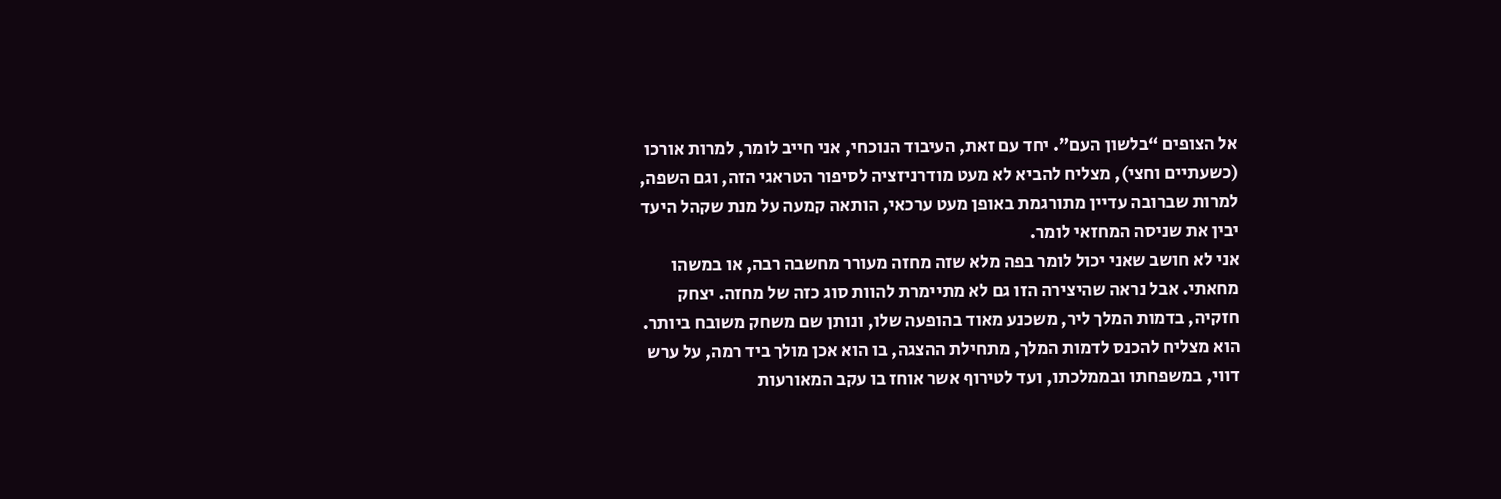אל הצופים “בלשון העם”. יחד עם זאת, העיבוד הנוכחי, אני חייב לומר, למרות אורכו (כשעתיים וחצי), מצליח להביא לא מעט מודרניזציה לסיפור הטראגי הזה, וגם השפה, למרות שברובה עדיין מתורגמת באופן מעט ערכאי, הותאה קמעה על מנת שקהל היעד יבין את שניסה המחזאי לומר.
אני לא חושב שאני יכול לומר בפה מלא שזה מחזה מעורר מחשבה רבה, או במשהו מחאתי. אבל נראה שהיצירה הזו גם לא מתיימרת להוות סוג כזה של מחזה. יצחק חזקיה, בדמות המלך ליר, משכנע מאוד בהופעה שלו, ונותן שם משחק משובח ביותר. הוא מצליח להכנס לדמות המלך, מתחילת ההצגה, בו הוא אכן מולך ביד רמה, על ערש דווי, במשפחתו ובממלכתו, ועד לטירוף אשר אוחז בו עקב המאורעות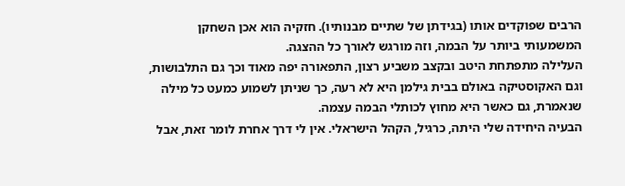הרבים שפוקדים אותו (בגידתן של שתיים מבנותיו). חזקיה הוא אכן השחקן המשמעותי ביותר על הבמה, וזה מורגש לאורך כל ההצגה.
העלילה מתפתחת היטב ובקצב משביע רצון, התפאורה יפה מאוד וכך גם התלבושות, וגם האקוסטיקה באולם בבית גילמן היא לא רעה, כך שניתן לשמוע כמעט כל מילה שנאמרת, גם כאשר היא מחוץ לכותלי הבמה עצמה.
הבעיה היחידה שלי היתה, כרגיל, הקהל הישראלי. אין לי דרך אחרת לומר זאת, אבל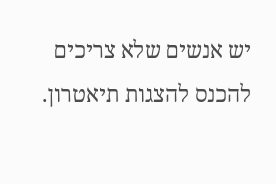יש אנשים שלא צריכים להכנס להצגות תיאטרון.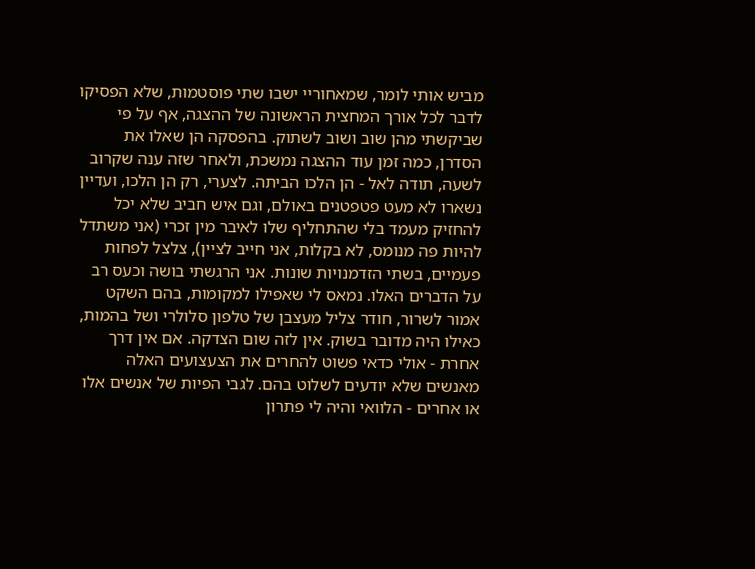מביש אותי לומר, שמאחוריי ישבו שתי פוסטמות, שלא הפסיקו לדבר לכל אורך המחצית הראשונה של ההצגה, אף על פי שביקשתי מהן שוב ושוב לשתוק. בהפסקה הן שאלו את הסדרן, כמה זמן עוד ההצגה נמשכת, ולאחר שזה ענה שקרוב לשעה, תודה לאל - הן הלכו הביתה. לצערי, רק הן הלכו, ועדיין נשארו לא מעט פטפטנים באולם, וגם איש חביב שלא יכל להחזיק מעמד בלי שהתחליף שלו לאיבר מין זכרי (אני משתדל להיות פה מנומס, לא בקלות, אני חייב לציין), צלצל לפחות פעמיים, בשתי הזדמנויות שונות. אני הרגשתי בושה וכעס רב על הדברים האלו. נמאס לי שאפילו למקומות, בהם השקט אמור לשרור, חודר צליל מעצבן של טלפון סלולרי ושל בהמות, כאילו היה מדובר בשוק. אין לזה שום הצדקה. אם אין דרך אחרת - אולי כדאי פשוט להחרים את הצעצועים האלה מאנשים שלא יודעים לשלוט בהם. לגבי הפיות של אנשים אלו או אחרים - הלוואי והיה לי פתרון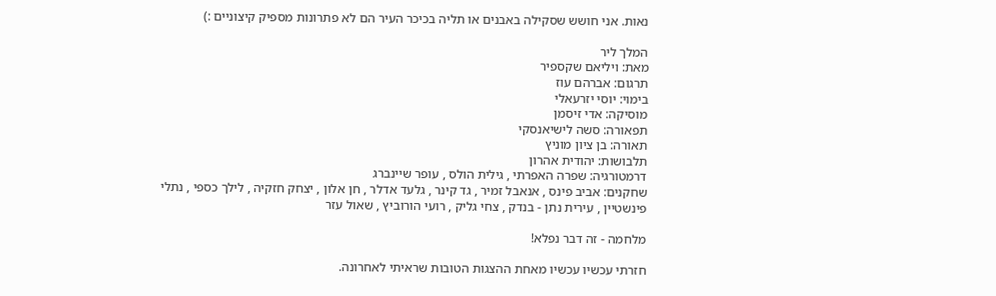נאות. אני חושש שסקילה באבנים או תליה בכיכר העיר הם לא פתרונות מספיק קיצוניים :)

המלך ליר
מאת: ויליאם שקספיר
תרגום: אברהם עוז
בימוי: יוסי יזרעאלי
מוסיקה: אדי זיסמן
תפאורה: סשה לישיאנסקי
תאורה: בן ציון מוניץ
תלבושות: יהודית אהרון
דרמטורגיה: שפרה האפרתי , גילית הולס , עופר שיינברג
שחקנים: אביב פינס , אנאבל זמיר , גד קינר , גלעד אדלר , חן אלון , יצחק חזקיה , לילך כספי , נתלי פינשטיין , עירית נתן - בנדק , צחי גליק , רועי הורוביץ , שאול עזר

מלחמה - זה דבר נפלא!

חזרתי עכשיו עכשיו מאחת ההצגות הטובות שראיתי לאחרונה.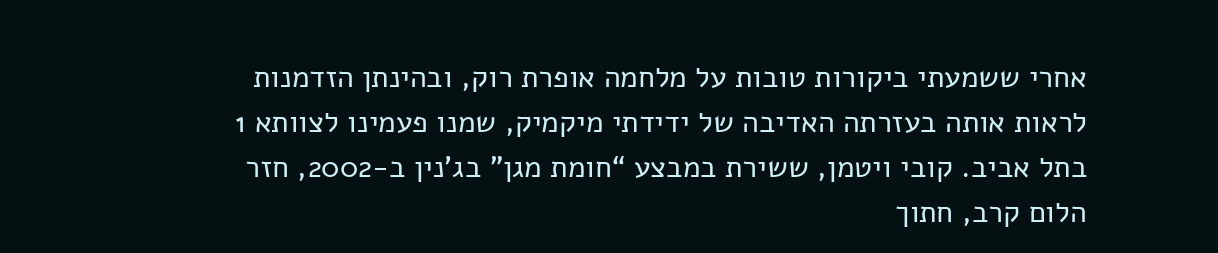אחרי ששמעתי ביקורות טובות על מלחמה אופרת רוק, ובהינתן הזדמנות לראות אותה בעזרתה האדיבה של ידידתי מיקמיק, שמנו פעמינו לצוותא 1 בתל אביב. קובי ויטמן, ששירת במבצע “חומת מגן” בג’נין ב-2002, חזר הלום קרב, חתוך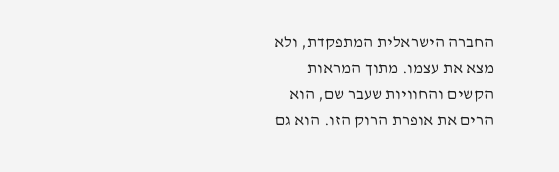החברה הישראלית המתפקדת, ולא מצא את עצמו. מתוך המראות הקשים והחוויות שעבר שם, הוא הרים את אופרת הרוק הזו. הוא גם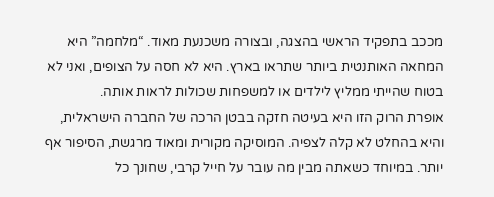מככב בתפקיד הראשי בהצגה, ובצורה משכנעת מאוד. “מלחמה” היא המחאה האותנטית ביותר שתראו בארץ. היא לא חסה על הצופים, ואני לא בטוח שהייתי ממליץ לילדים או למשפחות שכולות לראות אותה.
אופרת הרוק הזו היא בעיטה חזקה בבטן הרכה של החברה הישראלית, והיא בהחלט לא קלה לצפיה. המוסיקה מקורית ומאוד מרגשת, הסיפור אף יותר. במיוחד כשאתה מבין מה עובר על חייל קרבי, שחונך כל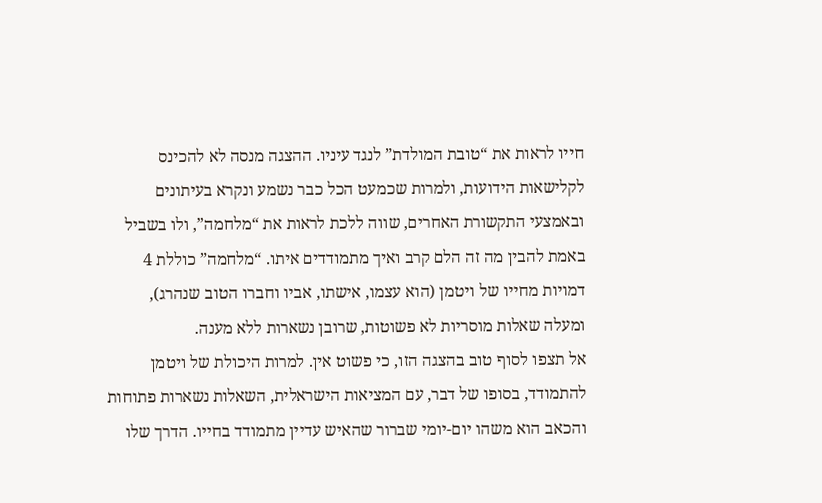חייו לראות את “טובת המולדת” לנגד עיניו. ההצגה מנסה לא להכינס לקלישאות הידועות, ולמרות שכמעט הכל כבר נשמע ונקרא בעיתונים ובאמצעי התקשורת האחרים, שווה ללכת לראות את “מלחמה”, ולו בשביל באמת להבין מה זה הלם קרב ואיך מתמודדים איתו. “מלחמה” כוללת 4 דמויות מחייו של ויטמן (הוא עצמו, אישתו, אביו וחברו הטוב שנהרג), ומעלה שאלות מוסריות לא פשוטות, שרובן נשארות ללא מענה.
אל תצפו לסוף טוב בהצגה הזו, כי פשוט אין. למרות היכולת של ויטמן להתמודד, בסופו של דבר, עם המציאות הישראלית, השאלות נשארות פתוחות והכאב הוא משהו יום-יומי שברור שהאיש עדיין מתמודד בחייו. הדרך שלו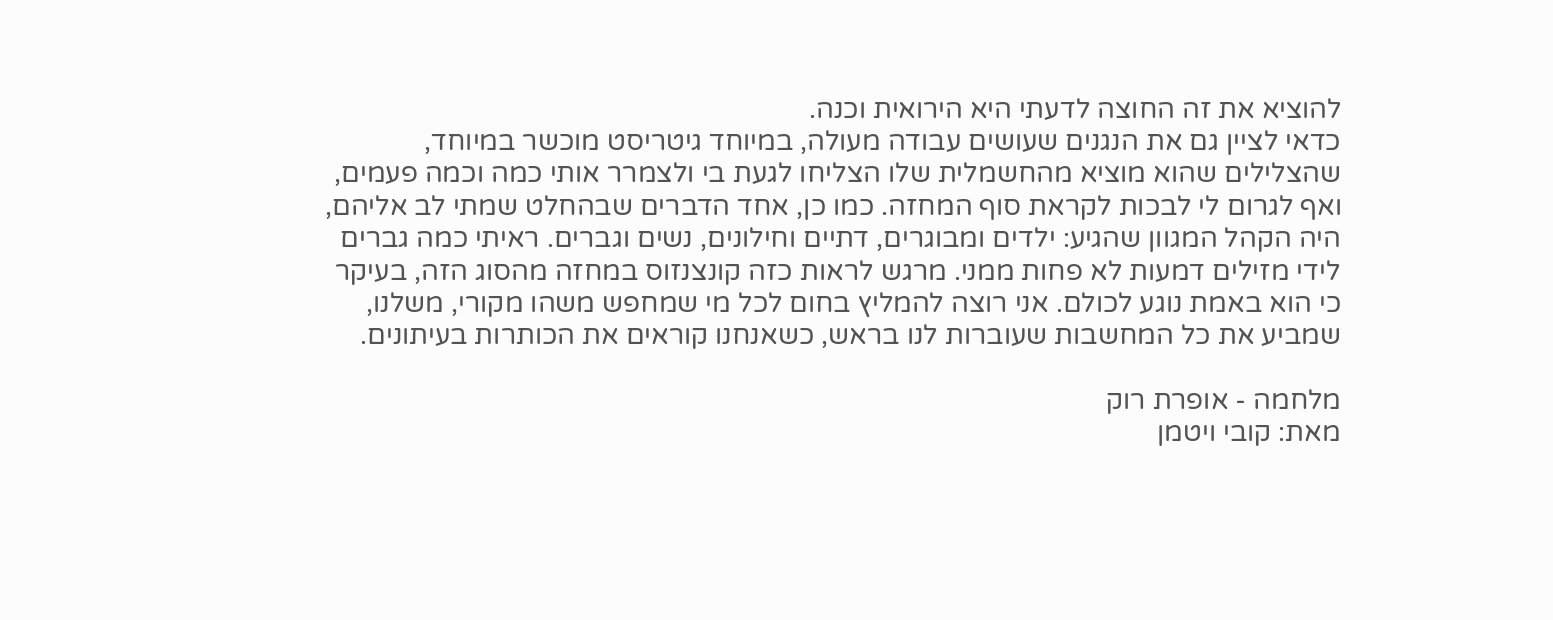להוציא את זה החוצה לדעתי היא הירואית וכנה.
כדאי לציין גם את הנגנים שעושים עבודה מעולה, במיוחד גיטריסט מוכשר במיוחד, שהצלילים שהוא מוציא מהחשמלית שלו הצליחו לגעת בי ולצמרר אותי כמה וכמה פעמים, ואף לגרום לי לבכות לקראת סוף המחזה. כמו כן, אחד הדברים שבהחלט שמתי לב אליהם, היה הקהל המגוון שהגיע: ילדים ומבוגרים, דתיים וחילונים, נשים וגברים. ראיתי כמה גברים לידי מזילים דמעות לא פחות ממני. מרגש לראות כזה קונצנזוס במחזה מהסוג הזה, בעיקר כי הוא באמת נוגע לכולם. אני רוצה להמליץ בחום לכל מי שמחפש משהו מקורי, משלנו, שמביע את כל המחשבות שעוברות לנו בראש, כשאנחנו קוראים את הכותרות בעיתונים.

מלחמה - אופרת רוק
מאת: קובי ויטמן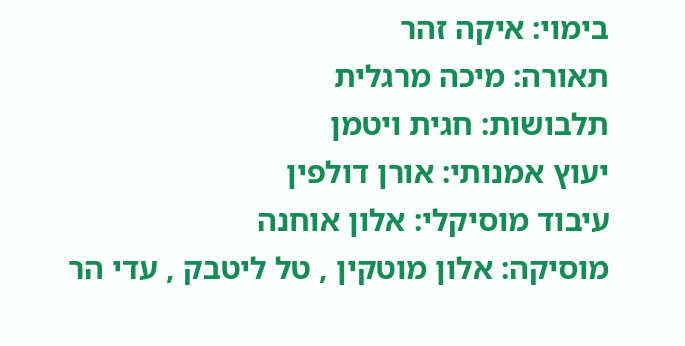בימוי: איקה זהר
תאורה: מיכה מרגלית
תלבושות: חגית ויטמן
יעוץ אמנותי: אורן דולפין
עיבוד מוסיקלי: אלון אוחנה
מוסיקה: אלון מוטקין , טל ליטבק , עדי הר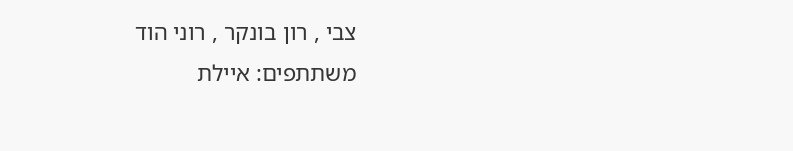צבי , רון בונקר , רוני הוד
משתתפים: איילת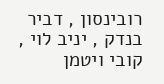רובינסון , דביר בנדק , יניב לוי , קובי ויטמן